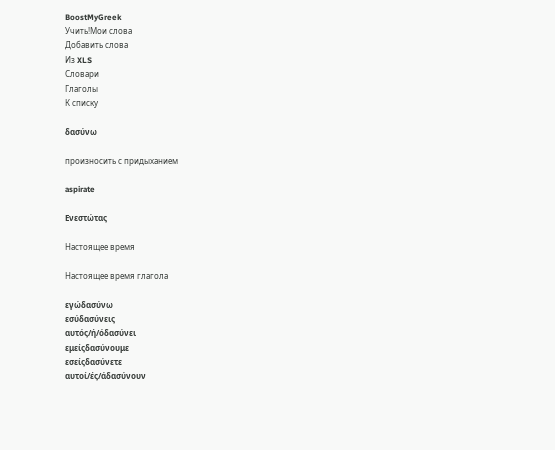BoostMyGreek
Учить!Мои слова
Добавить слова
Из XLS
Словари
Глаголы
К списку

δασύνω

произносить с придыханием

aspirate

Ενεστώτας

Настоящее время

Настоящее время глагола

εγώδασύνω
εσύδασύνεις
αυτός/ή/όδασύνει
εμείςδασύνουμε
εσείςδασύνετε
αυτοί/ές/άδασύνουν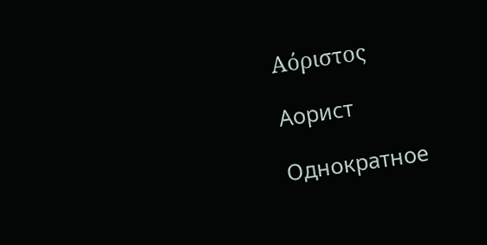Αόριστος

Аорист

Однократное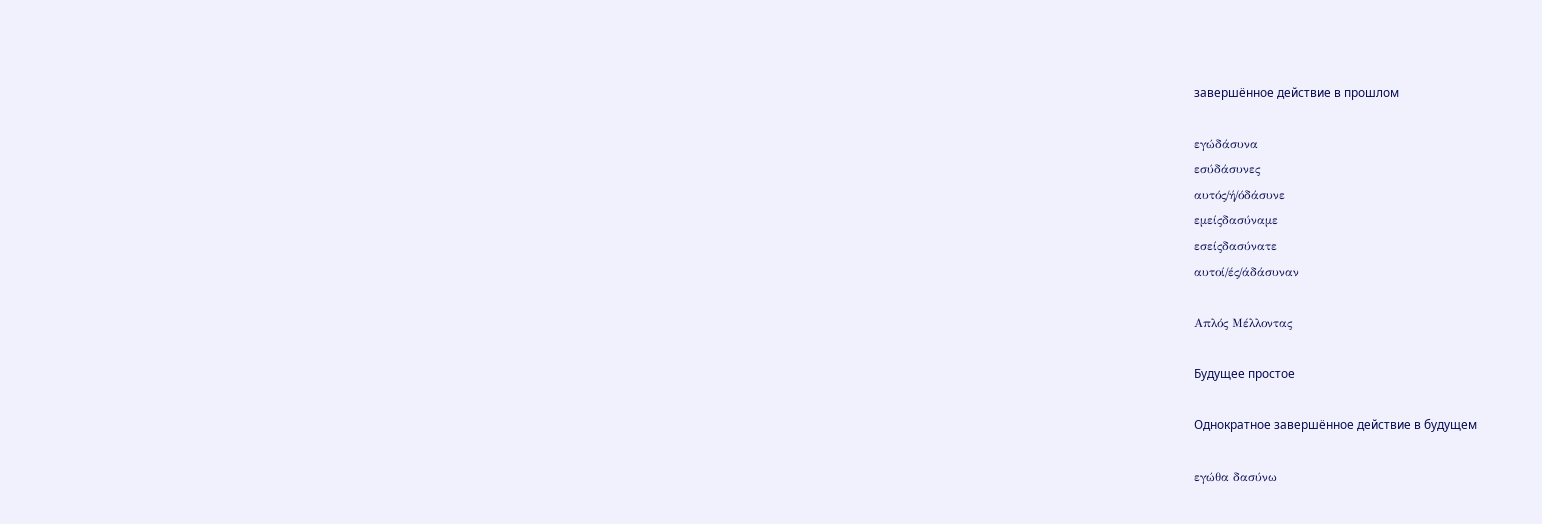завершённое действие в прошлом

εγώδάσυνα
εσύδάσυνες
αυτός/ή/όδάσυνε
εμείςδασύναμε
εσείςδασύνατε
αυτοί/ές/άδάσυναν

Απλός Μέλλοντας

Будущее простое

Однократное завершённое действие в будущем

εγώθα δασύνω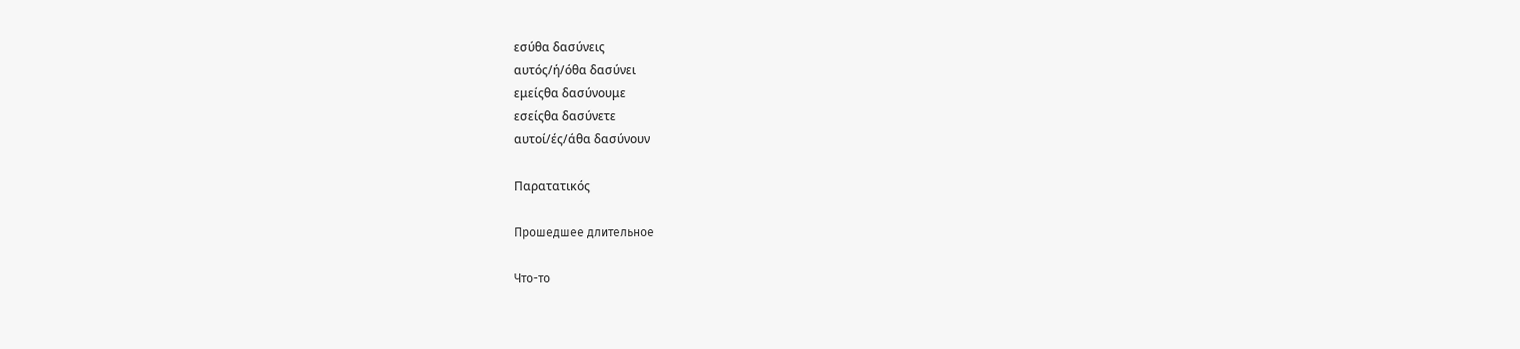εσύθα δασύνεις
αυτός/ή/όθα δασύνει
εμείςθα δασύνουμε
εσείςθα δασύνετε
αυτοί/ές/άθα δασύνουν

Παρατατικός

Прошедшее длительное

Что-то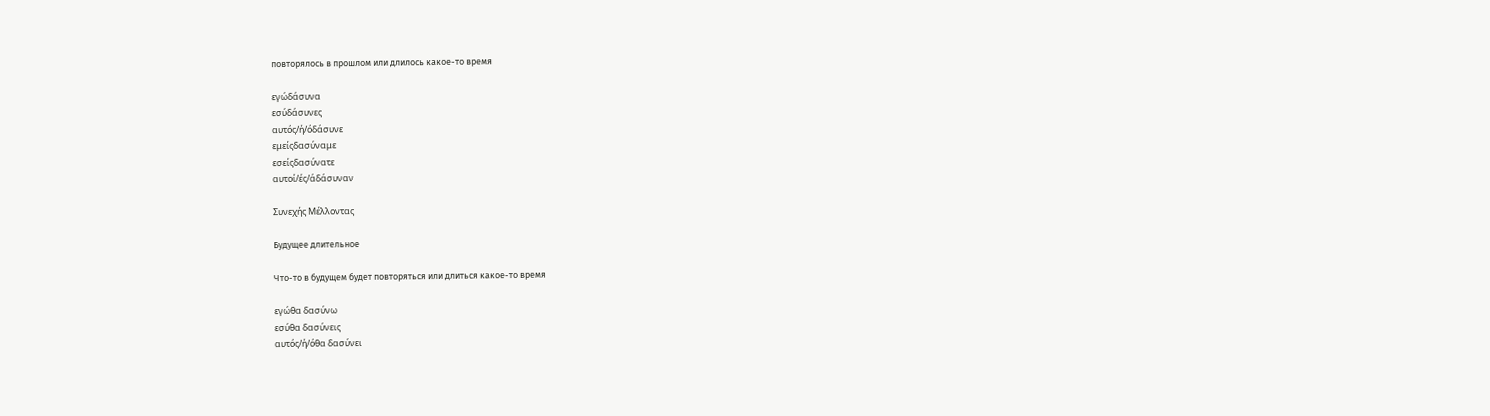повторялось в прошлом или длилось какое-то время

εγώδάσυνα
εσύδάσυνες
αυτός/ή/όδάσυνε
εμείςδασύναμε
εσείςδασύνατε
αυτοί/ές/άδάσυναν

Συνεχής Μέλλοντας

Будущее длительное

Что-то в будущем будет повторяться или длиться какое-то время

εγώθα δασύνω
εσύθα δασύνεις
αυτός/ή/όθα δασύνει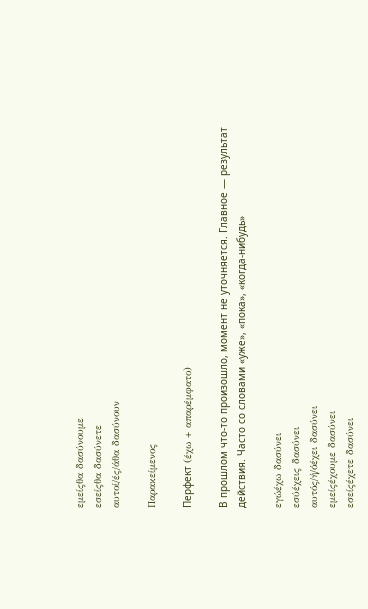εμείςθα δασύνουμε
εσείςθα δασύνετε
αυτοί/ές/άθα δασύνουν

Παρακείμενος

Перфект (έχω + απαρέμφατο)

В прошлом что-то произошло, момент не уточняется. Главное — результат действия. Часто со словами «уже», «пока», «когда-нибудь»

εγώέχω δασύνει
εσύέχεις δασύνει
αυτός/ή/όέχει δασύνει
εμείςέχουμε δασύνει
εσείςέχετε δασύνει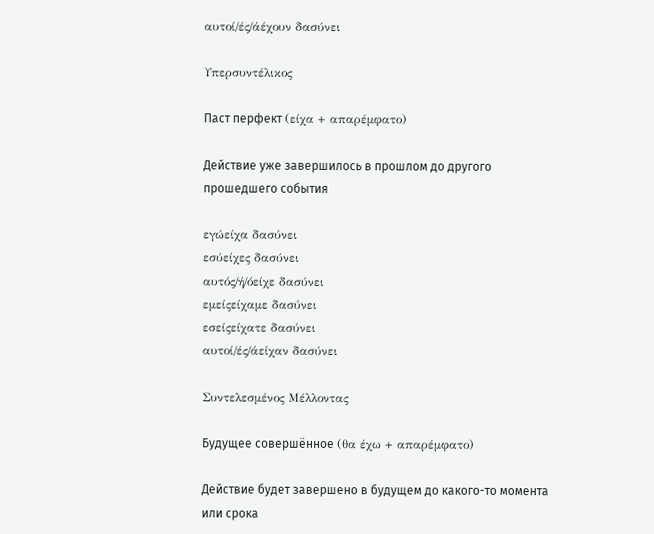αυτοί/ές/άέχουν δασύνει

Υπερσυντέλικος

Паст перфект (είχα + απαρέμφατο)

Действие уже завершилось в прошлом до другого прошедшего события

εγώείχα δασύνει
εσύείχες δασύνει
αυτός/ή/όείχε δασύνει
εμείςείχαμε δασύνει
εσείςείχατε δασύνει
αυτοί/ές/άείχαν δασύνει

Συντελεσμένος Μέλλοντας

Будущее совершённое (θα έχω + απαρέμφατο)

Действие будет завершено в будущем до какого-то момента или срока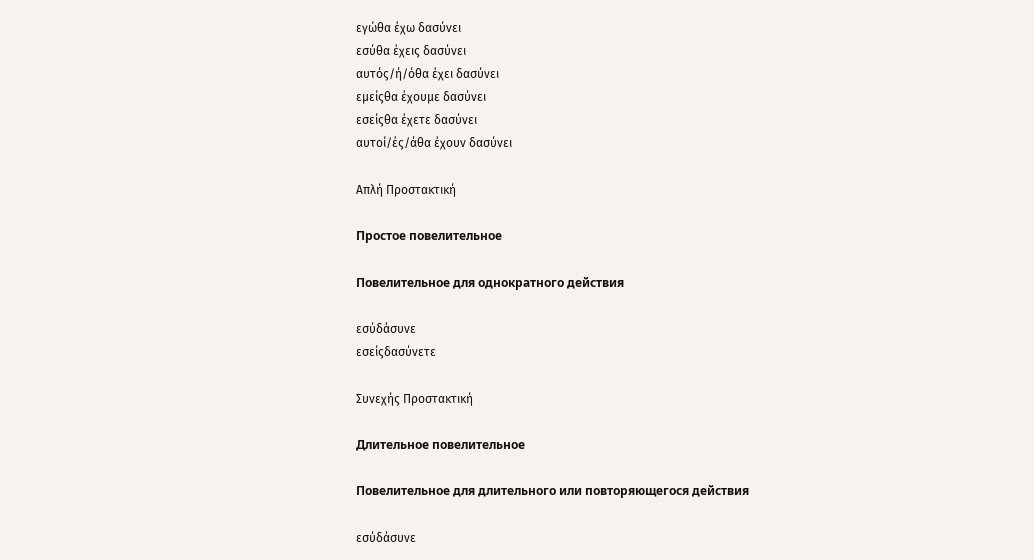εγώθα έχω δασύνει
εσύθα έχεις δασύνει
αυτός/ή/όθα έχει δασύνει
εμείςθα έχουμε δασύνει
εσείςθα έχετε δασύνει
αυτοί/ές/άθα έχουν δασύνει

Απλή Προστακτική

Простое повелительное

Повелительное для однократного действия

εσύδάσυνε
εσείςδασύνετε

Συνεχής Προστακτική

Длительное повелительное

Повелительное для длительного или повторяющегося действия

εσύδάσυνε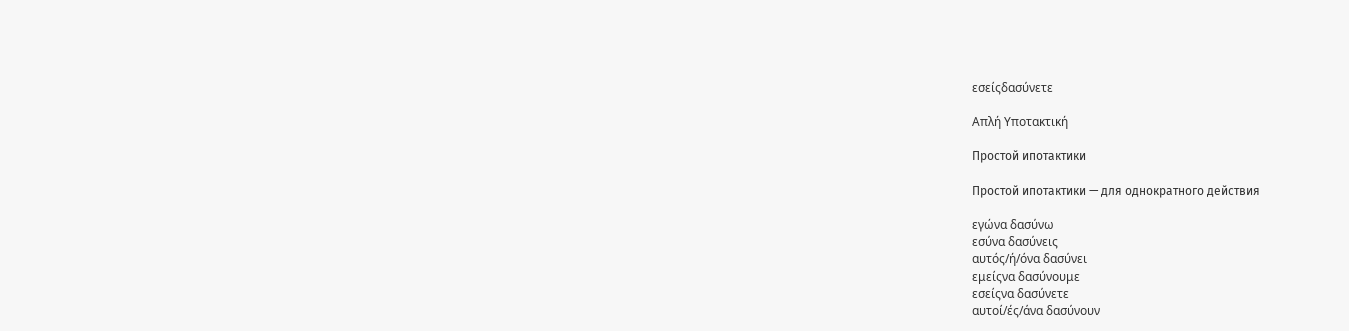εσείςδασύνετε

Απλή Υποτακτική

Простой ипотактики

Простой ипотактики — для однократного действия

εγώνα δασύνω
εσύνα δασύνεις
αυτός/ή/όνα δασύνει
εμείςνα δασύνουμε
εσείςνα δασύνετε
αυτοί/ές/άνα δασύνουν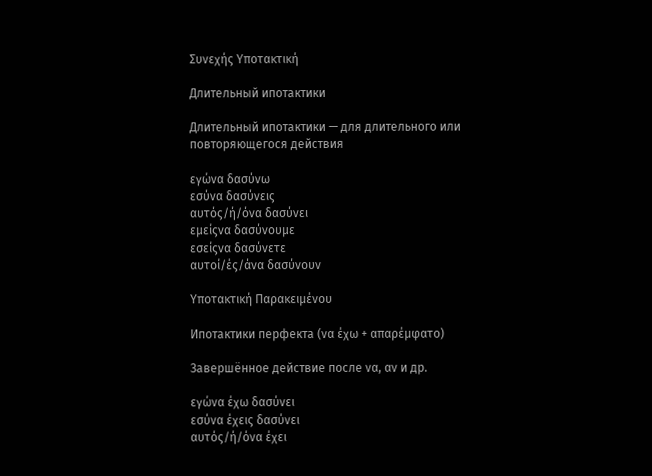Συνεχής Υποτακτική

Длительный ипотактики

Длительный ипотактики — для длительного или повторяющегося действия

εγώνα δασύνω
εσύνα δασύνεις
αυτός/ή/όνα δασύνει
εμείςνα δασύνουμε
εσείςνα δασύνετε
αυτοί/ές/άνα δασύνουν

Υποτακτική Παρακειμένου

Ипотактики перфекта (να έχω + απαρέμφατο)

Завершённое действие после να, αν и др.

εγώνα έχω δασύνει
εσύνα έχεις δασύνει
αυτός/ή/όνα έχει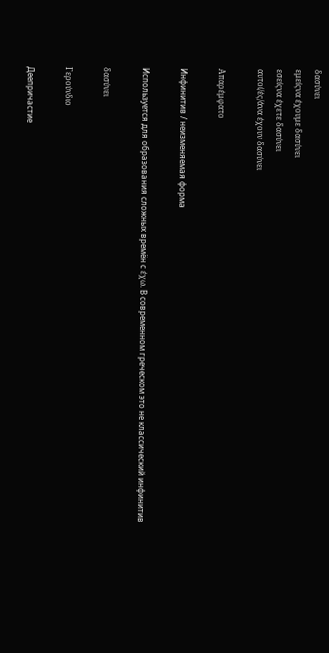δασύνει
εμείςνα έχουμε δασύνει
εσείςνα έχετε δασύνει
αυτοί/ές/άνα έχουν δασύνει

Απαρέμφατο

Инфинитив / неизменяемая форма

Используется для образования сложных времён с έχω. В современном греческом это не классический инфинитив

δασύνει

Γερούνδιο

Деепричастие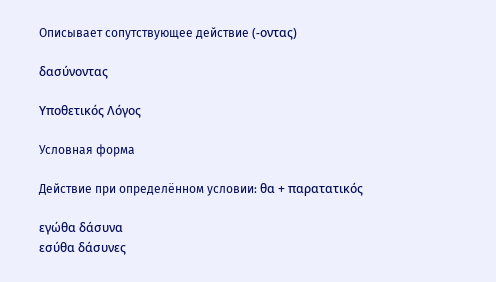Описывает сопутствующее действие (-οντας)

δασύνοντας

Υποθετικός Λόγος

Условная форма

Действие при определённом условии: θα + παρατατικός

εγώθα δάσυνα
εσύθα δάσυνες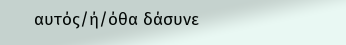αυτός/ή/όθα δάσυνε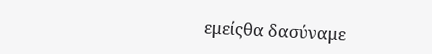εμείςθα δασύναμε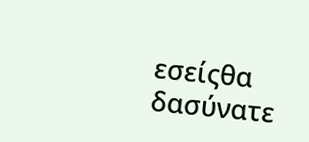εσείςθα δασύνατε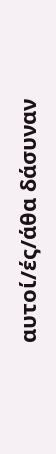αυτοί/ές/άθα δάσυναν